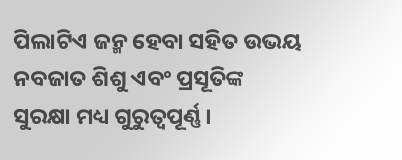ପିଲାଟିଏ ଜନ୍ମ ହେବା ସହିତ ଉଭୟ ନବଜାତ ଶିଶୁ ଏବଂ ପ୍ରସୂତିଙ୍କ ସୁରକ୍ଷା ମଧ୍ୟ ଗୁରୁତ୍ୱପୂର୍ଣ୍ଣ।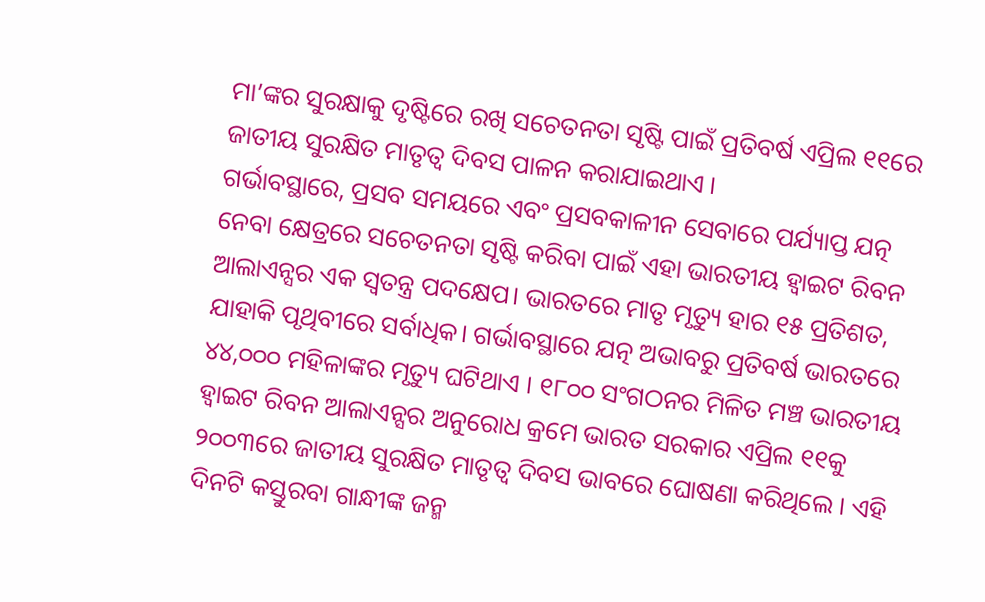ମା’ଙ୍କର ସୁରକ୍ଷାକୁ ଦୃଷ୍ଟିରେ ରଖି ସଚେତନତା ସୃଷ୍ଟି ପାଇଁ ପ୍ରତିବର୍ଷ ଏପ୍ରିଲ ୧୧ରେ ଜାତୀୟ ସୁରକ୍ଷିତ ମାତୃତ୍ୱ ଦିବସ ପାଳନ କରାଯାଇଥାଏ ।
ଗର୍ଭାବସ୍ଥାରେ, ପ୍ରସବ ସମୟରେ ଏବଂ ପ୍ରସବକାଳୀନ ସେବାରେ ପର୍ଯ୍ୟାପ୍ତ ଯତ୍ନ ନେବା କ୍ଷେତ୍ରରେ ସଚେତନତା ସୃଷ୍ଟି କରିବା ପାଇଁ ଏହା ଭାରତୀୟ ହ୍ବାଇଟ ରିବନ ଆଲାଏନ୍ସର ଏକ ସ୍ବତନ୍ତ୍ର ପଦକ୍ଷେପ। ଭାରତରେ ମାତୃ ମୃତ୍ୟୁ ହାର ୧୫ ପ୍ରତିଶତ, ଯାହାକି ପୃଥିବୀରେ ସର୍ବାଧିକ। ଗର୍ଭାବସ୍ଥାରେ ଯତ୍ନ ଅଭାବରୁ ପ୍ରତିବର୍ଷ ଭାରତରେ ୪୪,୦୦୦ ମହିଳାଙ୍କର ମୃତ୍ୟୁ ଘଟିଥାଏ । ୧୮୦୦ ସଂଗଠନର ମିଳିତ ମଞ୍ଚ ଭାରତୀୟ ହ୍ବାଇଟ ରିବନ ଆଲାଏନ୍ସର ଅନୁରୋଧ କ୍ରମେ ଭାରତ ସରକାର ଏପ୍ରିଲ ୧୧କୁ ୨୦୦୩ରେ ଜାତୀୟ ସୁରକ୍ଷିତ ମାତୃତ୍ୱ ଦିବସ ଭାବରେ ଘୋଷଣା କରିଥିଲେ । ଏହି ଦିନଟି କସ୍ତୁରବା ଗାନ୍ଧୀଙ୍କ ଜନ୍ମ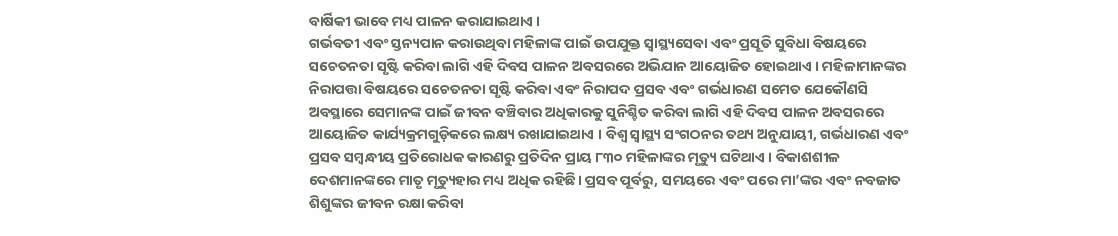ବାର୍ଷିକୀ ଭାବେ ମଧ୍ୟ ପାଳନ କରାଯାଇଥାଏ ।
ଗର୍ଭବତୀ ଏବଂ ସ୍ତନ୍ୟପାନ କରାଉଥିବା ମହିଳାଙ୍କ ପାଇଁ ଉପଯୁକ୍ତ ସ୍ବାସ୍ଥ୍ୟସେବା ଏବଂ ପ୍ରସୂତି ସୁବିଧା ବିଷୟରେ ସଚେତନତା ସୃଷ୍ଟି କରିବା ଲାଗି ଏହି ଦିବସ ପାଳନ ଅବସରରେ ଅଭିଯାନ ଆୟୋଜିତ ହୋଇଥାଏ । ମହିଳାମାନଙ୍କର ନିରାପତ୍ତା ବିଷୟରେ ସଚେତନତା ସୃଷ୍ଟି କରିବା ଏବଂ ନିରାପଦ ପ୍ରସବ ଏବଂ ଗର୍ଭଧାରଣ ସମେତ ଯେକୌଣସି ଅବସ୍ଥାରେ ସେମାନଙ୍କ ପାଇଁ ଜୀବନ ବଞ୍ଚିବାର ଅଧିକାରକୁ ସୁନିଶ୍ଚିତ କରିବା ଲାଗି ଏହି ଦିବସ ପାଳନ ଅବସରରେ ଆୟୋଜିତ କାର୍ଯ୍ୟକ୍ରମଗୁଡ଼ିକରେ ଲକ୍ଷ୍ୟ ରଖାଯାଇଥାଏ । ବିଶ୍ୱ ସ୍ବାସ୍ଥ୍ୟ ସଂଗଠନର ତଥ୍ୟ ଅନୁଯାୟୀ, ଗର୍ଭଧାରଣ ଏବଂ ପ୍ରସବ ସମ୍ବନ୍ଧୀୟ ପ୍ରତିରୋଧକ କାରଣରୁ ପ୍ରତିଦିନ ପ୍ରାୟ ୮୩୦ ମହିଳାଙ୍କର ମୃତ୍ୟୁ ଘଟିଥାଏ । ବିକାଶଶୀଳ ଦେଶମାନଙ୍କରେ ମାତୃ ମୃତ୍ୟୁହାର ମଧ୍ୟ ଅଧିକ ରହିଛି। ପ୍ରସବ ପୂର୍ବରୁ, ସମୟରେ ଏବଂ ପରେ ମା’ଙ୍କର ଏବଂ ନବଜାତ ଶିଶୁଙ୍କର ଜୀବନ ରକ୍ଷା କରିବା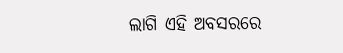ଲାଗି ଏହି ଅବସରରେ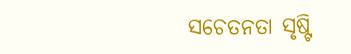ସଚେତନତା ସୃଷ୍ଟି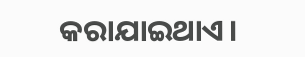କରାଯାଇଥାଏ।